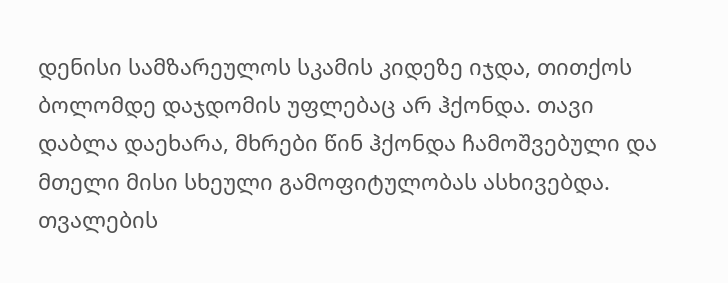დენისი სამზარეულოს სკამის კიდეზე იჯდა, თითქოს ბოლომდე დაჯდომის უფლებაც არ ჰქონდა. თავი დაბლა დაეხარა, მხრები წინ ჰქონდა ჩამოშვებული და მთელი მისი სხეული გამოფიტულობას ასხივებდა. თვალების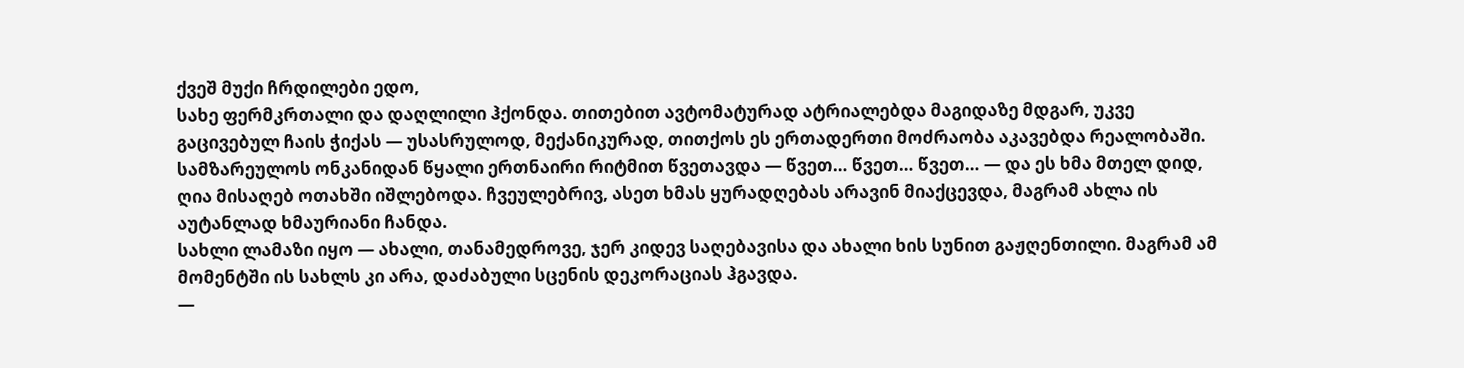ქვეშ მუქი ჩრდილები ედო,
სახე ფერმკრთალი და დაღლილი ჰქონდა. თითებით ავტომატურად ატრიალებდა მაგიდაზე მდგარ, უკვე გაცივებულ ჩაის ჭიქას — უსასრულოდ, მექანიკურად, თითქოს ეს ერთადერთი მოძრაობა აკავებდა რეალობაში.
სამზარეულოს ონკანიდან წყალი ერთნაირი რიტმით წვეთავდა — წვეთ… წვეთ… წვეთ… — და ეს ხმა მთელ დიდ, ღია მისაღებ ოთახში იშლებოდა. ჩვეულებრივ, ასეთ ხმას ყურადღებას არავინ მიაქცევდა, მაგრამ ახლა ის აუტანლად ხმაურიანი ჩანდა.
სახლი ლამაზი იყო — ახალი, თანამედროვე, ჯერ კიდევ საღებავისა და ახალი ხის სუნით გაჟღენთილი. მაგრამ ამ მომენტში ის სახლს კი არა, დაძაბული სცენის დეკორაციას ჰგავდა.
—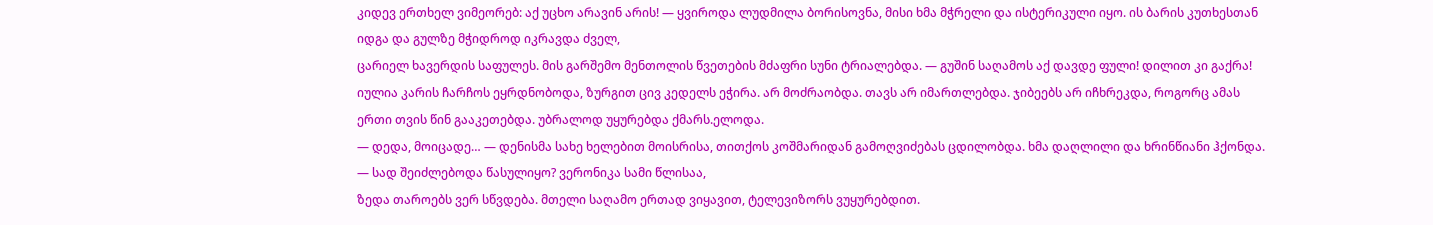კიდევ ერთხელ ვიმეორებ: აქ უცხო არავინ არის! — ყვიროდა ლუდმილა ბორისოვნა, მისი ხმა მჭრელი და ისტერიკული იყო. ის ბარის კუთხესთან იდგა და გულზე მჭიდროდ იკრავდა ძველ,
ცარიელ ხავერდის საფულეს. მის გარშემო მენთოლის წვეთების მძაფრი სუნი ტრიალებდა. — გუშინ საღამოს აქ დავდე ფული! დილით კი გაქრა!
იულია კარის ჩარჩოს ეყრდნობოდა, ზურგით ცივ კედელს ეჭირა. არ მოძრაობდა. თავს არ იმართლებდა. ჯიბეებს არ იჩხრეკდა, როგორც ამას ერთი თვის წინ გააკეთებდა. უბრალოდ უყურებდა ქმარს.ელოდა.
— დედა, მოიცადე… — დენისმა სახე ხელებით მოისრისა, თითქოს კოშმარიდან გამოღვიძებას ცდილობდა. ხმა დაღლილი და ხრინწიანი ჰქონდა. — სად შეიძლებოდა წასულიყო? ვერონიკა სამი წლისაა,
ზედა თაროებს ვერ სწვდება. მთელი საღამო ერთად ვიყავით, ტელევიზორს ვუყურებდით.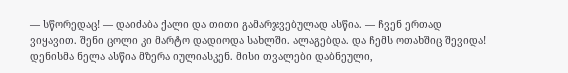— სწორედაც! — დაიძაბა ქალი და თითი გამარჯვებულად ასწია. — ჩვენ ერთად ვიყავით. შენი ცოლი კი მარტო დადიოდა სახლში. ალაგებდა. და ჩემს ოთახშიც შევიდა!
დენისმა ნელა ასწია მზერა იულიასკენ. მისი თვალები დაბნეული,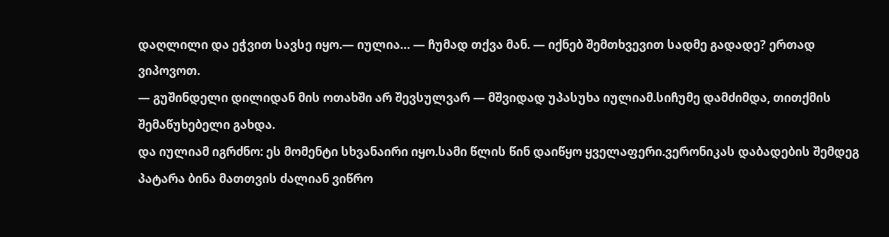დაღლილი და ეჭვით სავსე იყო.— იულია… — ჩუმად თქვა მან. — იქნებ შემთხვევით სადმე გადადე? ერთად ვიპოვოთ.
— გუშინდელი დილიდან მის ოთახში არ შევსულვარ — მშვიდად უპასუხა იულიამ.სიჩუმე დამძიმდა, თითქმის შემაწუხებელი გახდა.
და იულიამ იგრძნო: ეს მომენტი სხვანაირი იყო.სამი წლის წინ დაიწყო ყველაფერი.ვერონიკას დაბადების შემდეგ პატარა ბინა მათთვის ძალიან ვიწრო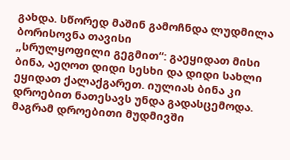გახდა. სწორედ მაშინ გამოჩნდა ლუდმილა ბორისოვნა თავისი
„სრულყოფილი გეგმით“: გაეყიდათ მისი ბინა, აეღოთ დიდი სესხი და დიდი სახლი ეყიდათ ქალაქგარეთ. იულიას ბინა კი დროებით ნათესავს უნდა გადასცემოდა.
მაგრამ დროებითი მუდმივში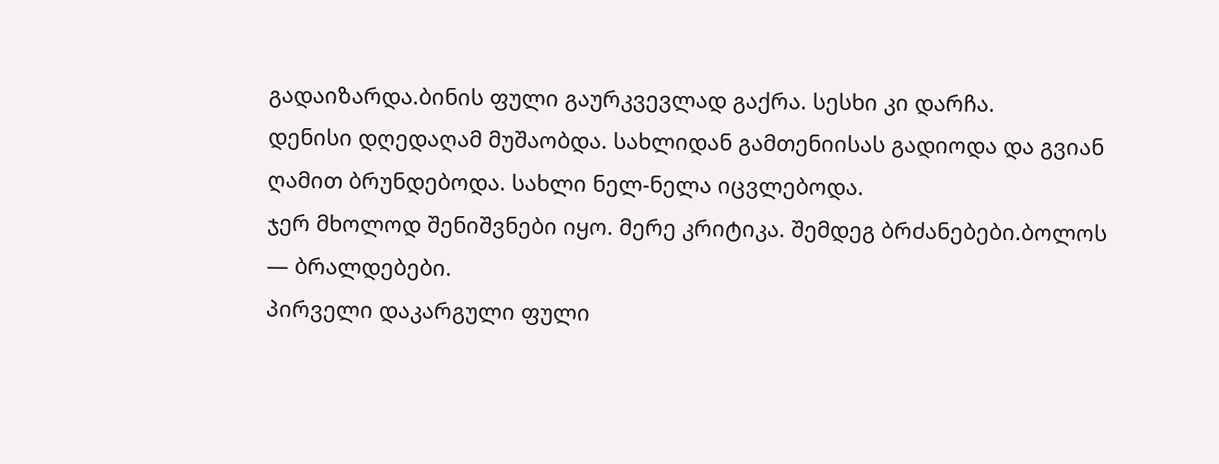გადაიზარდა.ბინის ფული გაურკვევლად გაქრა. სესხი კი დარჩა.
დენისი დღედაღამ მუშაობდა. სახლიდან გამთენიისას გადიოდა და გვიან ღამით ბრუნდებოდა. სახლი ნელ-ნელა იცვლებოდა.
ჯერ მხოლოდ შენიშვნები იყო. მერე კრიტიკა. შემდეგ ბრძანებები.ბოლოს — ბრალდებები.
პირველი დაკარგული ფული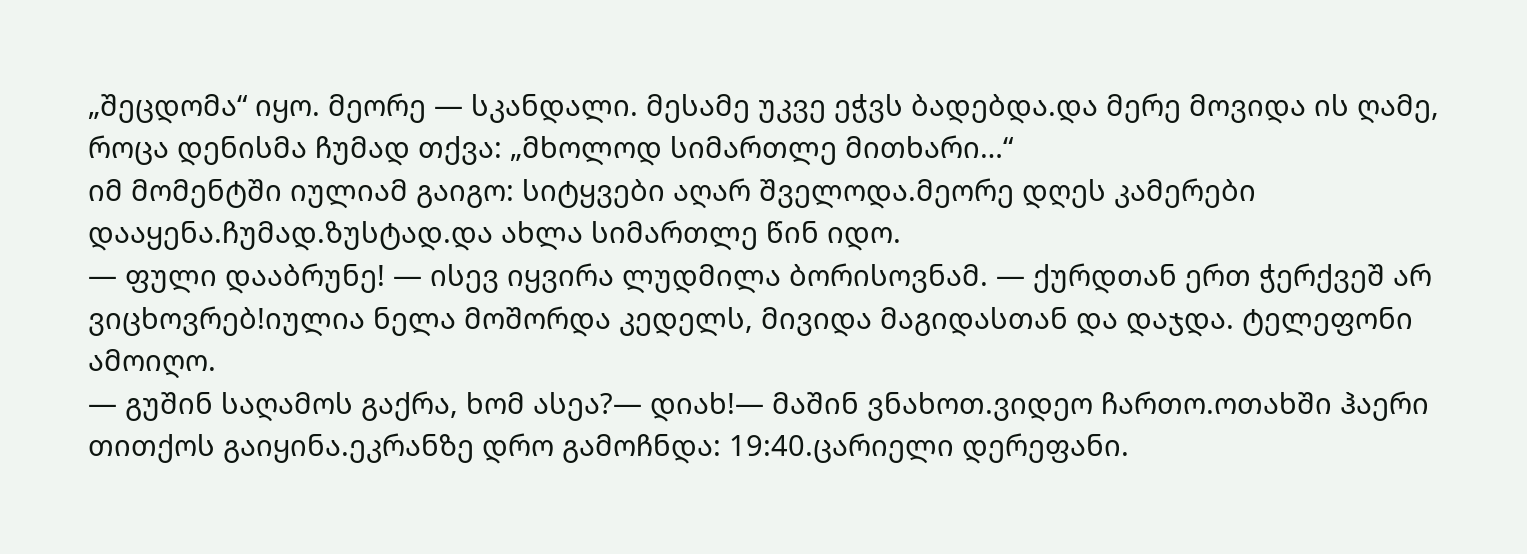„შეცდომა“ იყო. მეორე — სკანდალი. მესამე უკვე ეჭვს ბადებდა.და მერე მოვიდა ის ღამე, როცა დენისმა ჩუმად თქვა: „მხოლოდ სიმართლე მითხარი…“
იმ მომენტში იულიამ გაიგო: სიტყვები აღარ შველოდა.მეორე დღეს კამერები დააყენა.ჩუმად.ზუსტად.და ახლა სიმართლე წინ იდო.
— ფული დააბრუნე! — ისევ იყვირა ლუდმილა ბორისოვნამ. — ქურდთან ერთ ჭერქვეშ არ ვიცხოვრებ!იულია ნელა მოშორდა კედელს, მივიდა მაგიდასთან და დაჯდა. ტელეფონი ამოიღო.
— გუშინ საღამოს გაქრა, ხომ ასეა?— დიახ!— მაშინ ვნახოთ.ვიდეო ჩართო.ოთახში ჰაერი თითქოს გაიყინა.ეკრანზე დრო გამოჩნდა: 19:40.ცარიელი დერეფანი.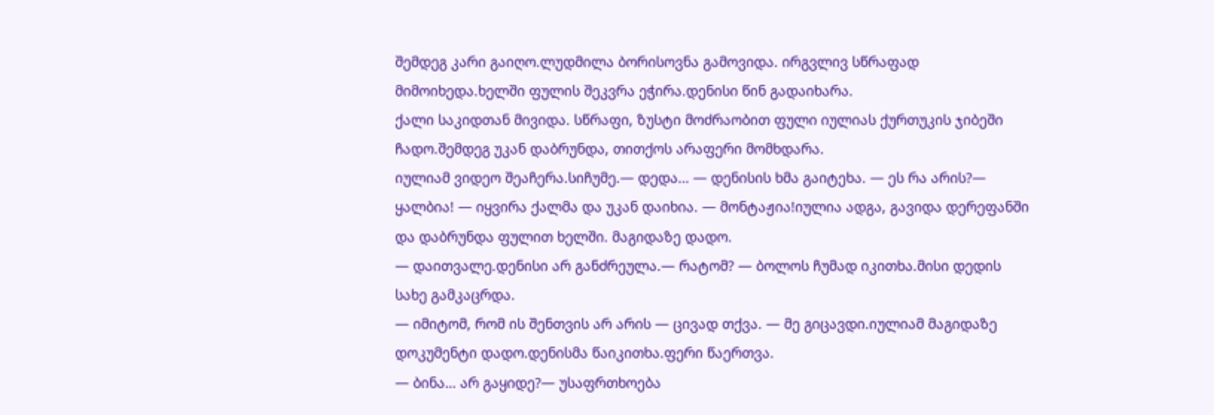შემდეგ კარი გაიღო.ლუდმილა ბორისოვნა გამოვიდა. ირგვლივ სწრაფად მიმოიხედა.ხელში ფულის შეკვრა ეჭირა.დენისი წინ გადაიხარა.
ქალი საკიდთან მივიდა. სწრაფი, ზუსტი მოძრაობით ფული იულიას ქურთუკის ჯიბეში ჩადო.შემდეგ უკან დაბრუნდა, თითქოს არაფერი მომხდარა.
იულიამ ვიდეო შეაჩერა.სიჩუმე.— დედა… — დენისის ხმა გაიტეხა. — ეს რა არის?— ყალბია! — იყვირა ქალმა და უკან დაიხია. — მონტაჟია!იულია ადგა, გავიდა დერეფანში და დაბრუნდა ფულით ხელში. მაგიდაზე დადო.
— დაითვალე.დენისი არ განძრეულა.— რატომ? — ბოლოს ჩუმად იკითხა.მისი დედის სახე გამკაცრდა.
— იმიტომ, რომ ის შენთვის არ არის — ცივად თქვა. — მე გიცავდი.იულიამ მაგიდაზე დოკუმენტი დადო.დენისმა წაიკითხა.ფერი წაერთვა.
— ბინა… არ გაყიდე?— უსაფრთხოება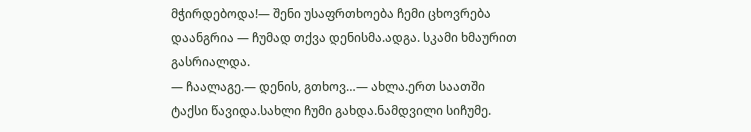მჭირდებოდა!— შენი უსაფრთხოება ჩემი ცხოვრება დაანგრია — ჩუმად თქვა დენისმა.ადგა. სკამი ხმაურით გასრიალდა.
— ჩაალაგე.— დენის, გთხოვ…— ახლა.ერთ საათში ტაქსი წავიდა.სახლი ჩუმი გახდა.ნამდვილი სიჩუმე.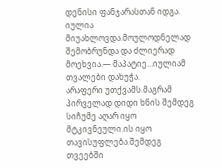დენისი ფანჯარასთან იდგა. იულია მიუახლოვდა.მოულოდნელად შემობრუნდა და ძლიერად მოეხვია.— მაპატიე…იულიამ თვალები დახუჭა.
არაფერი უთქვამს.მაგრამ პირველად დიდი ხნის შემდეგ სიჩუმე აღარ იყო მტკივნეული.ის იყო თავისუფლება.შემდეგ თვეებში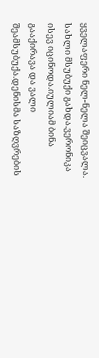ყველაფერი ნელ-ნელა შეიცვალა.
სახლი მსუბუქი გახდა.ვერონიკა ისევ იცინოდა.იულიამ ბინა გააქირავა და ვალი შეამსუბუქა.დენისმა საზღვრების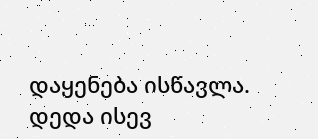დაყენება ისწავლა.
დედა ისევ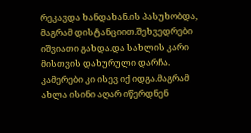რეკავდა ხანდახან.ის პასუხობდა, მაგრამ დისტანციით.შეხვედრები იშვიათი გახდა.და სახლის კარი მისთვის დახურული დარჩა.
კამერები კი ისევ იქ იდგა.მაგრამ ახლა ისინი აღარ იწერდნენ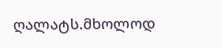ღალატს.მხოლოდ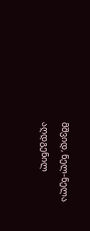მშვიდ, ნელ-ნელა აღდგენილ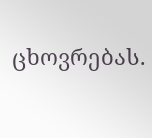ცხოვრებას.